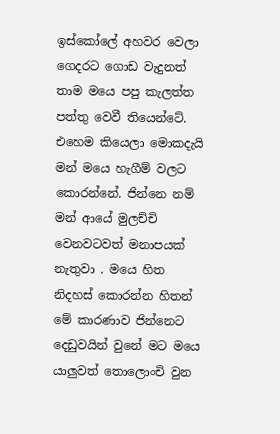ඉස්කෝලේ අහවර වෙලා ගෙදරට ගොඩ වැදුනත් තාම මයෙ පපු කැලත්ත පත්තු වෙවී තියෙන්ටේ. එහෙම කියෙලා මොකදැයි මන් මයෙ හැගීම් වලට කොරන්නේ. ජින්නෙ නම් මන් ආයේ මුලච්චි වෙනවටවත් මනාපයක් නැතුවා . මයෙ හිත නිදහස් කොරන්න හිතන් මේ කාරණාව ජින්නෙට දෙඩුවයින් වුනේ මට මයෙ යාලුවත් තොලොංචි වුන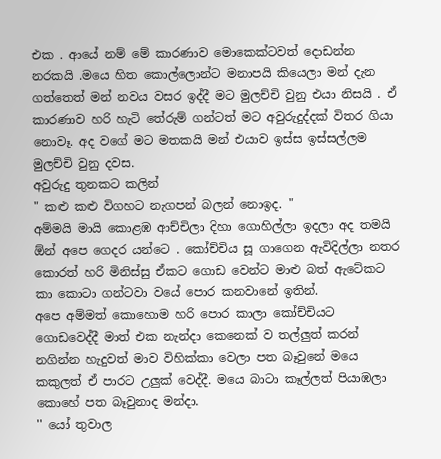එක . ආයේ නම් මේ කාරණාව මොකෙක්ටවත් දොඩන්න නරකයි .මයෙ හිත කොල්ලොන්ට මනාපයි කියෙලා මන් දැන ගත්තෙත් මන් නවය වසර ඉද්දී මට මුලච්චි වුනු එයා නිසයි . ඒ කාරණාව හරි හැටි තේරුම් ගන්ටත් මට අවුරුදුද්දක් විතර ගියා නොවෑ. අද වගේ මට මතකයි මන් එයාව ඉස්ස ඉස්සල්ලම මුලච්චි වුනු දවස.
අවුරුදු තුනකට කලින්
" කළු කළු විගහට නැගපන් බලන් නොඉද. "
අම්මයි මායි කොළඹ ආච්චිලා දිහා ගොහිල්ලා ඉදලා අද තමයි ඕන් අපෙ ගෙදර යන්ටෙ . කෝච්චිය සූ ගාගෙන ඇවිදිල්ලා නතර කොරත් හරි මිනිස්සු ඒකට ගොඩ වෙන්ට මාළු බත් ඇටේකට කා කොටා ගන්ටවා වයේ පොර කනවානේ ඉතින්.
අපෙ අම්මත් කොහොම හරි පොර කාලා කෝච්චියට ගොඩවෙද්දී මාත් එක නැන්දා කෙනෙක් ව තල්ලුත් කරන් නගින්න හැදුවත් මාව විහික්කා වෙලා පත බෑවුනේ මයෙ කකුලත් ඒ පාරට උලුක් වෙද්දී. මයෙ බාටා කෑල්ලත් පියාඹලා කොහේ පත බෑවුනාද මන්දා.
'' යෝ තුවාල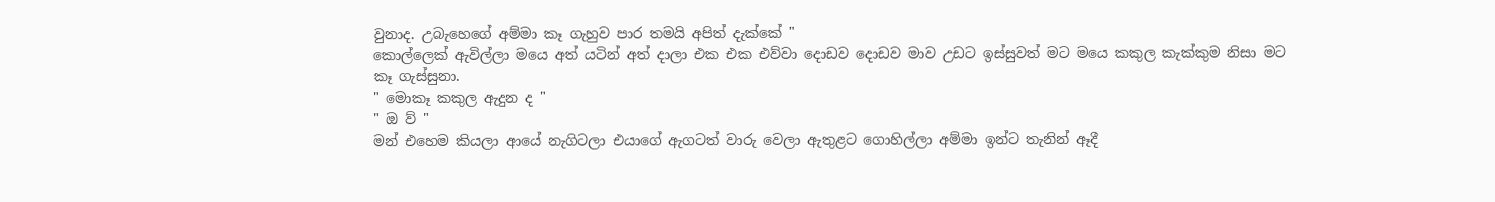වුනාද. උබැහෙගේ අම්මා කෑ ගැහුව පාර තමයි අපිත් දැක්කේ "
කොල්ලෙක් ඇවිල්ලා මයෙ අත් යටින් අත් දාලා එක එක එව්වා දොඩව දොඩව මාව උඩට ඉස්සුවත් මට මයෙ කකුල කැක්කුම නිසා මට කෑ ගැස්සුනා.
" මොකෑ කකුල ඇදුන ද "
" ඔ ව් "
මන් එහෙම කියලා ආයේ නැගිටලා එයාගේ ඇගටත් වාරු වෙලා ඇතුළට ගොහිල්ලා අම්මා ඉන්ට තැනින් ඈදී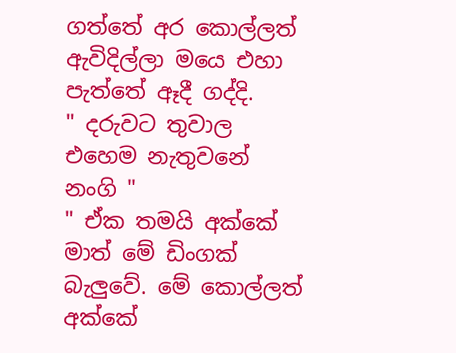ගත්තේ අර කොල්ලත් ඇවිදිල්ලා මයෙ එහා පැත්තේ ඈදී ගද්දි.
" දරුවට තුවාල එහෙම නැතුවනේ නංගි "
" ඒක තමයි අක්කේ මාත් මේ ඩිංගක් බැලුවේ. මේ කොල්ලත් අක්කේ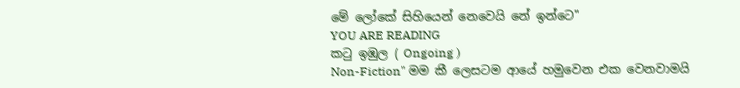මේ ලෝකේ සිහියෙන් නෙවෙයි නේ ඉන්ටෙ"
YOU ARE READING
කටු ඉඹුල ( Ongoing )
Non-Fiction" මම කී ලෙසටම ආයේ හමුවෙන එක වෙනවාමයි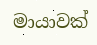මායාවක්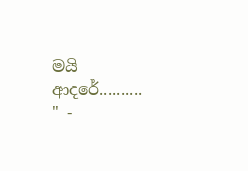මයි ආදරේ.......... " -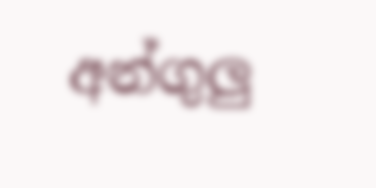අන්ගුලු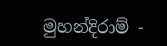මුහන්දිරාම් -